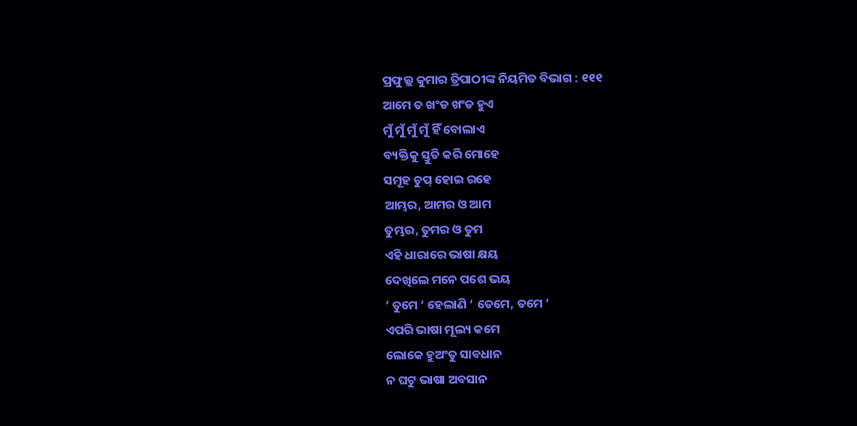ପ୍ରଫୁଲ୍ଲ କୁମାର ତ୍ରିପାଠୀଙ୍କ ନିୟମିତ ବିଭାଗ : ୧୧୧
ଆମେ ତ ଖଂଡ ଖଂଡ ହୁଏ
ମୁଁ ମୁଁ ମୁଁ ମୁଁ ହିଁ ବୋଲାଏ
ବ୍ୟକ୍ତିକୁ ସ୍ତୁତି କରି ମୋହେ
ସମୂହ ଚୁପ୍ ହୋଇ ରହେ
ଆମ୍ଭର, ଆମର ଓ ଆମ
ତୁମ୍ଭର, ତୁମର ଓ ତୁମ
ଏହି ଧାରାରେ ଭାଷା କ୍ଷୟ
ଦେଖିଲେ ମନେ ପଶେ ଭୟ
‘ ତୁମେ ‘ ହେଲାଣି ‘ ତେମେ, ତମେ ‘
ଏପରି ଭାଷା ମୂଲ୍ୟ କମେ
ଲୋକେ ହୁଅଂତୁ ସାବଧାନ
ନ ଘଟୁ ଭାଷା ଅବସାନ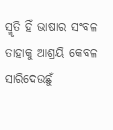ସ୍ମୃତି ହିଁ ଭାଷାର ସଂବଳ
ତାହାକୁ ଆଶ୍ରୟି କେବଳ
ସାରିଦେଉଛୁଁ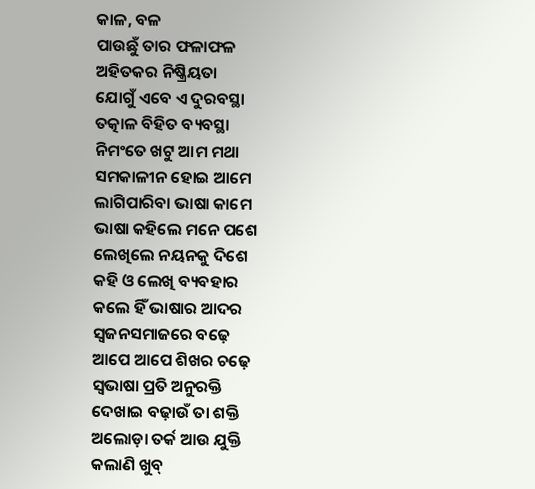କାଳ, ବଳ
ପାଉଛୁଁ ତାର ଫଳାଫଳ
ଅହିତକର ନିଷ୍କ୍ରିୟତା
ଯୋଗୁଁ ଏବେ ଏ ଦୁରବସ୍ଥା
ତତ୍କାଳ ବିହିତ ବ୍ୟବସ୍ଥା
ନିମଂତେ ଖଟୁ ଆମ ମଥା
ସମକାଳୀନ ହୋଇ ଆମେ
ଲାଗିପାରିବା ଭାଷା କାମେ
ଭାଷା କହିଲେ ମନେ ପଶେ
ଲେଖିଲେ ନୟନକୁ ଦିଶେ
କହି ଓ ଲେଖି ବ୍ୟବହାର
କଲେ ହିଁ ଭାଷାର ଆଦର
ସ୍ବଜନସମାଜରେ ବଢ଼େ
ଆପେ ଆପେ ଶିଖର ଚଢ଼େ
ସ୍ବଭାଷା ପ୍ରତି ଅନୁରକ୍ତି
ଦେଖାଇ ବଢ଼ାଉଁ ତା ଶକ୍ତି
ଅଲୋଡ଼ା ତର୍କ ଆଉ ଯୁକ୍ତି
କଲାଣି ଖୁବ୍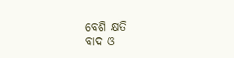ବେଶି କ୍ଷତି
ବାଦ ଓ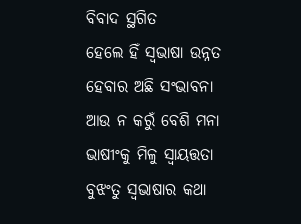ବିବାଦ ସ୍ଥଗିତ
ହେଲେ ହିଁ ସ୍ବଭାଷା ଉନ୍ନତ
ହେବାର ଅଛି ସଂଭାବନା
ଆଉ ନ କରୁଁ ବେଶି ମନା
ଭାଷୀଂକୁ ମିଳୁ ସ୍ବାୟତ୍ତତା
ବୁଝଂତୁ ସ୍ବଭାଷାର କଥା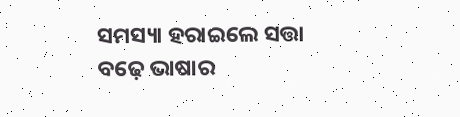ସମସ୍ୟା ହରାଇଲେ ସତ୍ତା
ବଢ଼େ ଭାଷାର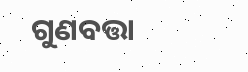ଗୁଣବତ୍ତା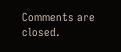Comments are closed.